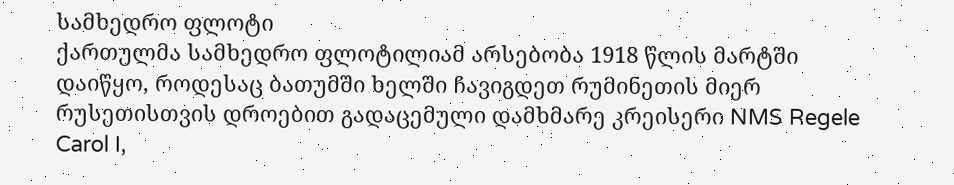სამხედრო ფლოტი
ქართულმა სამხედრო ფლოტილიამ არსებობა 1918 წლის მარტში დაიწყო, როდესაც ბათუმში ხელში ჩავიგდეთ რუმინეთის მიერ რუსეთისთვის დროებით გადაცემული დამხმარე კრეისერი NMS Regele Carol I,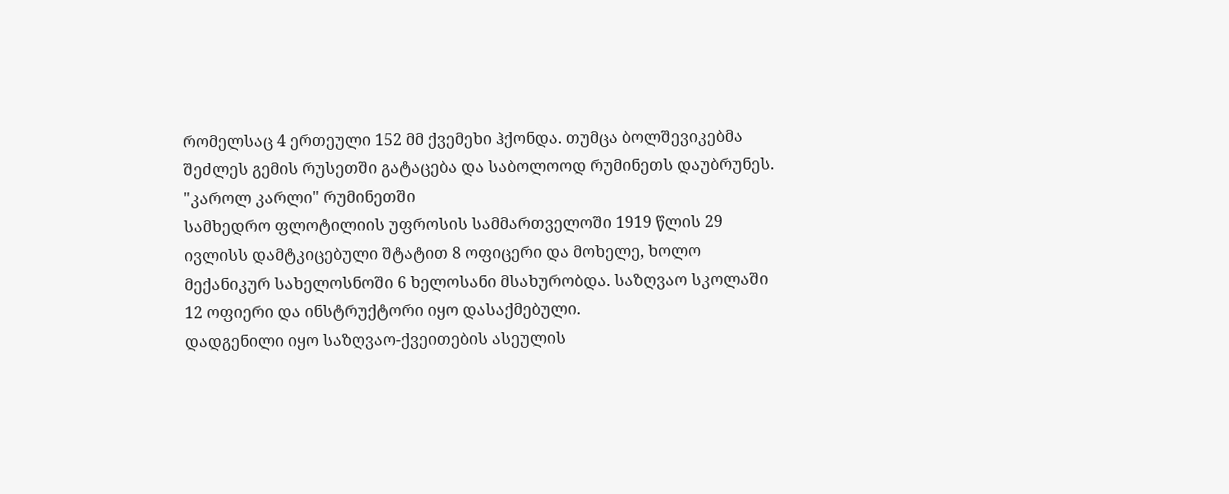რომელსაც 4 ერთეული 152 მმ ქვემეხი ჰქონდა. თუმცა ბოლშევიკებმა შეძლეს გემის რუსეთში გატაცება და საბოლოოდ რუმინეთს დაუბრუნეს.
"კაროლ კარლი" რუმინეთში
სამხედრო ფლოტილიის უფროსის სამმართველოში 1919 წლის 29 ივლისს დამტკიცებული შტატით 8 ოფიცერი და მოხელე, ხოლო მექანიკურ სახელოსნოში 6 ხელოსანი მსახურობდა. საზღვაო სკოლაში 12 ოფიერი და ინსტრუქტორი იყო დასაქმებული.
დადგენილი იყო საზღვაო-ქვეითების ასეულის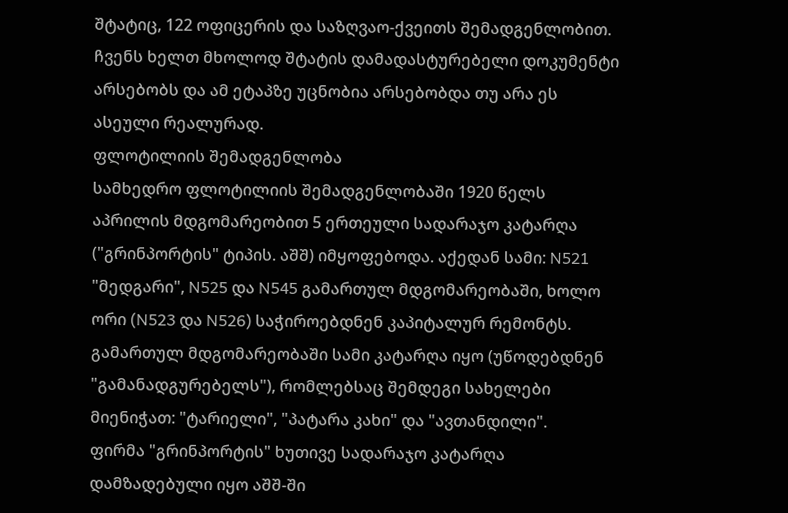შტატიც, 122 ოფიცერის და საზღვაო-ქვეითს შემადგენლობით. ჩვენს ხელთ მხოლოდ შტატის დამადასტურებელი დოკუმენტი არსებობს და ამ ეტაპზე უცნობია არსებობდა თუ არა ეს ასეული რეალურად.
ფლოტილიის შემადგენლობა
სამხედრო ფლოტილიის შემადგენლობაში 1920 წელს აპრილის მდგომარეობით 5 ერთეული სადარაჯო კატარღა ("გრინპორტის" ტიპის. აშშ) იმყოფებოდა. აქედან სამი: N521 "მედგარი", N525 და N545 გამართულ მდგომარეობაში, ხოლო ორი (N523 და N526) საჭიროებდნენ კაპიტალურ რემონტს. გამართულ მდგომარეობაში სამი კატარღა იყო (უწოდებდნენ "გამანადგურებელს"), რომლებსაც შემდეგი სახელები მიენიჭათ: "ტარიელი", "პატარა კახი" და "ავთანდილი".
ფირმა "გრინპორტის" ხუთივე სადარაჯო კატარღა დამზადებული იყო აშშ-ში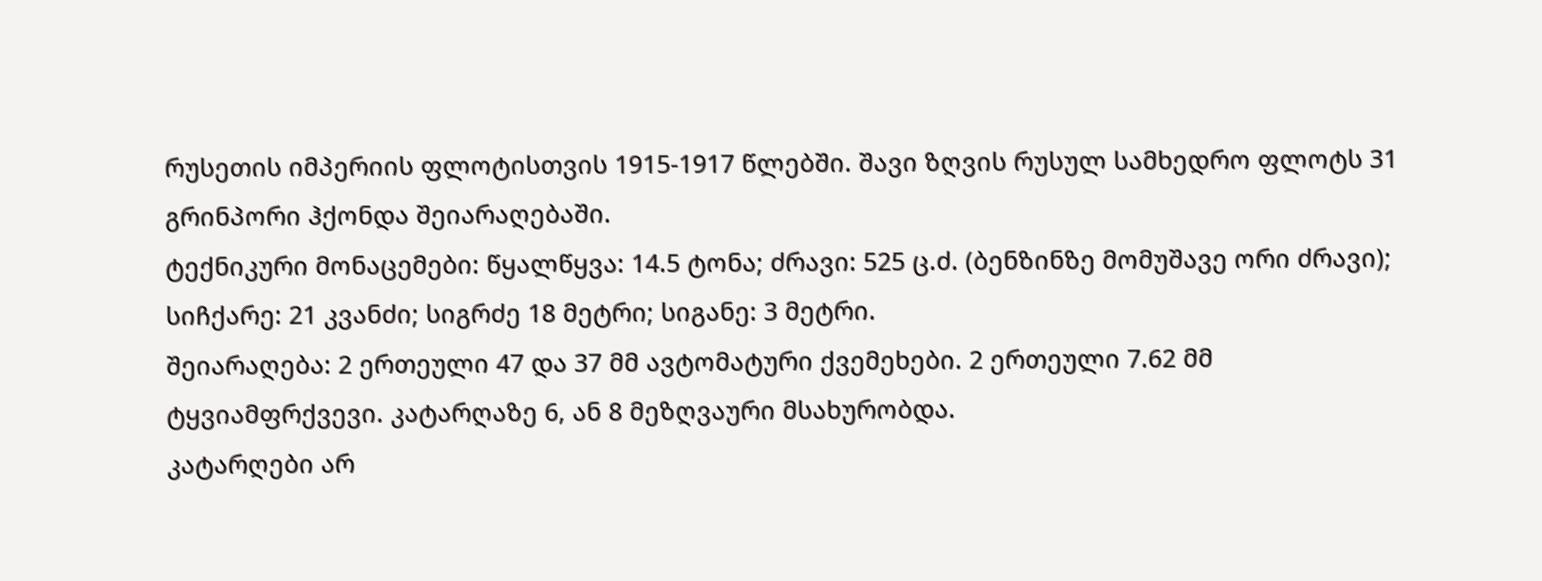რუსეთის იმპერიის ფლოტისთვის 1915-1917 წლებში. შავი ზღვის რუსულ სამხედრო ფლოტს 31 გრინპორი ჰქონდა შეიარაღებაში.
ტექნიკური მონაცემები: წყალწყვა: 14.5 ტონა; ძრავი: 525 ც.ძ. (ბენზინზე მომუშავე ორი ძრავი); სიჩქარე: 21 კვანძი; სიგრძე 18 მეტრი; სიგანე: 3 მეტრი.
შეიარაღება: 2 ერთეული 47 და 37 მმ ავტომატური ქვემეხები. 2 ერთეული 7.62 მმ ტყვიამფრქვევი. კატარღაზე 6, ან 8 მეზღვაური მსახურობდა.
კატარღები არ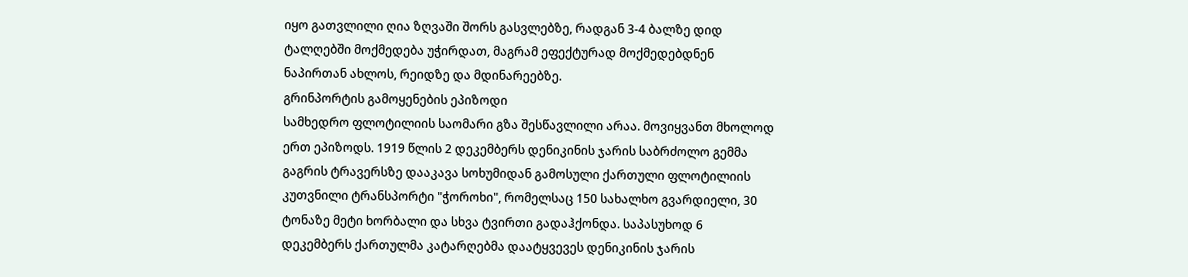იყო გათვლილი ღია ზღვაში შორს გასვლებზე, რადგან 3-4 ბალზე დიდ ტალღებში მოქმედება უჭირდათ, მაგრამ ეფექტურად მოქმედებდნენ ნაპირთან ახლოს, რეიდზე და მდინარეებზე.
გრინპორტის გამოყენების ეპიზოდი
სამხედრო ფლოტილიის საომარი გზა შესწავლილი არაა. მოვიყვანთ მხოლოდ ერთ ეპიზოდს. 1919 წლის 2 დეკემბერს დენიკინის ჯარის საბრძოლო გემმა გაგრის ტრავერსზე დააკავა სოხუმიდან გამოსული ქართული ფლოტილიის კუთვნილი ტრანსპორტი "ჭოროხი", რომელსაც 150 სახალხო გვარდიელი, 30 ტონაზე მეტი ხორბალი და სხვა ტვირთი გადაჰქონდა. საპასუხოდ 6 დეკემბერს ქართულმა კატარღებმა დაატყვევეს დენიკინის ჯარის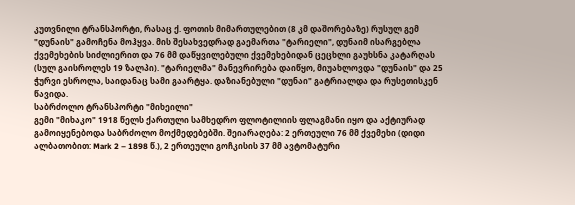კუთვნილი ტრანსპორტი, რასაც ქ. ფოთის მიმართულებით (8 კმ დაშორებაზე) რუსულ გემ "დუნაის" გამოჩენა მოჰყვა. მის შესახვედრად გაემართა "ტარიელი", დუნაიმ ისარგებლა ქვემეხების სიძლიერით და 76 მმ დაწყვილებული ქვემეხებიდან ცეცხლი გაუხსნა კატარღას (სულ გაისროლეს 19 ზალპი). "ტარიელმა" მანევრირება დაიწყო, მიუახლოვდა "დუნაის" და 25 ჭურვი ესროლა, საიდანაც სამი გაარტყა. დაზიანებული "დუნაი" გატრიალდა და რუსეთისკენ წავიდა.
საბრძოლო ტრანსპორტი "მიხეილი"
გემი "მიხაკო" 1918 წელს ქართული სამხედრო ფლოტილიის ფლაგმანი იყო და აქტიურად გამოიყენებოდა საბრძოლო მოქმედებებში. შეიარაღება: 2 ერთეული 76 მმ ქვემეხი (დიდი ალბათობით: Mark 2 – 1898 წ.), 2 ერთეული გოჩკისის 37 მმ ავტომატური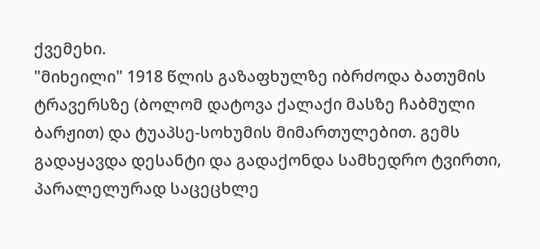ქვემეხი.
"მიხეილი" 1918 წლის გაზაფხულზე იბრძოდა ბათუმის ტრავერსზე (ბოლომ დატოვა ქალაქი მასზე ჩაბმული ბარჟით) და ტუაპსე-სოხუმის მიმართულებით. გემს გადაყავდა დესანტი და გადაქონდა სამხედრო ტვირთი, პარალელურად საცეცხლე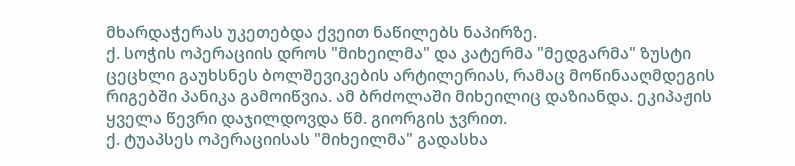მხარდაჭერას უკეთებდა ქვეით ნაწილებს ნაპირზე.
ქ. სოჭის ოპერაციის დროს "მიხეილმა" და კატერმა "მედგარმა" ზუსტი ცეცხლი გაუხსნეს ბოლშევიკების არტილერიას, რამაც მოწინააღმდეგის რიგებში პანიკა გამოიწვია. ამ ბრძოლაში მიხეილიც დაზიანდა. ეკიპაჟის ყველა წევრი დაჯილდოვდა წმ. გიორგის ჯვრით.
ქ. ტუაპსეს ოპერაციისას "მიხეილმა" გადასხა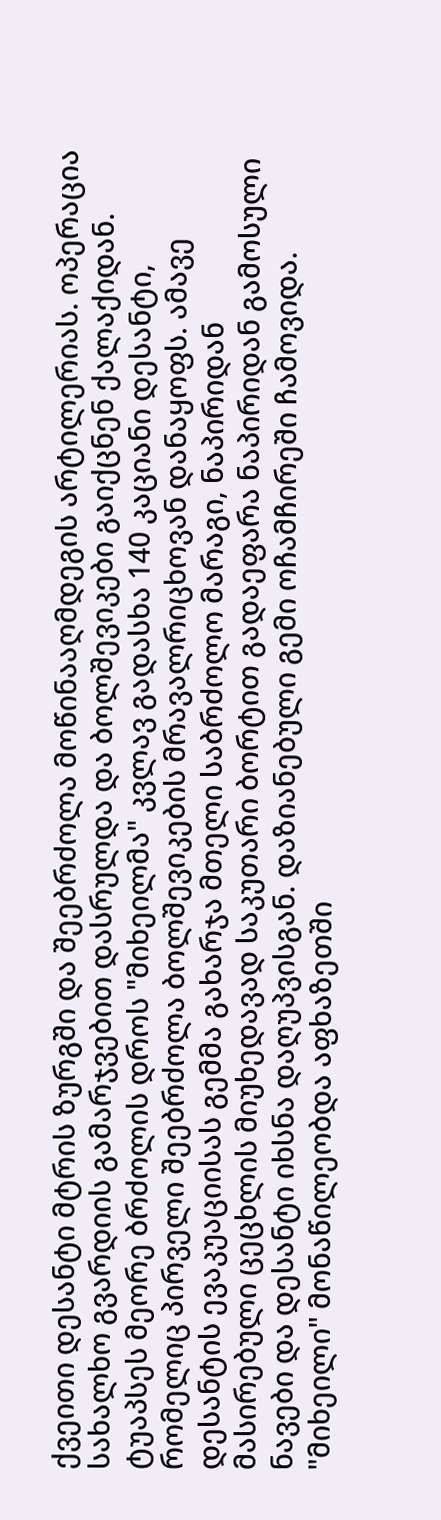ქვეითი დესანტი მტრის ზურგში და შეებრძოლა მოწინააღმდეგის არტილერიას. ოპერაცია სახალხო გვარდიის გამარჯვებით დასრულდა და ბოლშევიკები გაიქცნენ ქალაქიდან.
ტუაპსეს მეორე ბრძოლის დროს "მიხეილმა" კვლავ გადასხა 140 კაციანი დესანტი, რომელიც პირველი შეებრძოლა ბოლშევიკების მრავალრიცხოვან დანაყოფს. ამავე დესანტის ევაკუაციისას გემმა გახარჯა მთელი საბრძოლო მარაგი, ნაპირიდან მასირებული ცეცხლის მიუხედავად საკუთარი ბორტით გადაეფარა ნაპირიდან გამოსული ნავები და დესანტი იხსნა დაღუპვისგან. დაზიანებული გემი ოჩამჩირეში ჩამოვიდა. "მიხეილი" მონაწილეობდა აფხაზეთში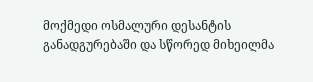მოქმედი ოსმალური დესანტის განადგურებაში და სწორედ მიხეილმა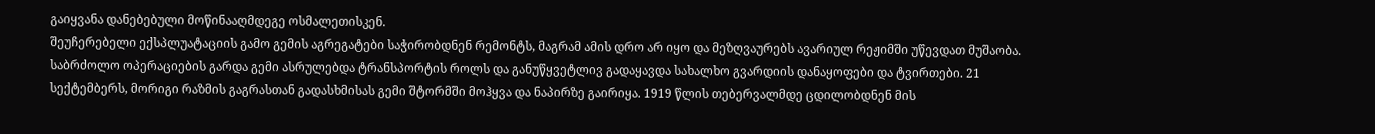გაიყვანა დანებებული მოწინააღმდეგე ოსმალეთისკენ.
შეუჩერებელი ექსპლუატაციის გამო გემის აგრეგატები საჭირობდნენ რემონტს, მაგრამ ამის დრო არ იყო და მეზღვაურებს ავარიულ რეჟიმში უწევდათ მუშაობა.
საბრძოლო ოპერაციების გარდა გემი ასრულებდა ტრანსპორტის როლს და განუწყვეტლივ გადაყავდა სახალხო გვარდიის დანაყოფები და ტვირთები. 21 სექტემბერს, მორიგი რაზმის გაგრასთან გადასხმისას გემი შტორმში მოჰყვა და ნაპირზე გაირიყა. 1919 წლის თებერვალმდე ცდილობდნენ მის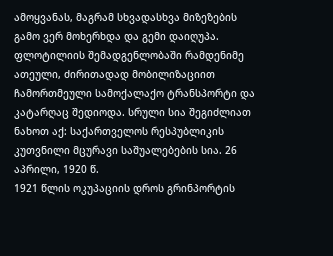ამოყვანას, მაგრამ სხვადასხვა მიზეზების გამო ვერ მოხერხდა და გემი დაიღუპა.
ფლოტილიის შემადგენლობაში რამდენიმე ათეული, ძირითადად მობილიზაციით ჩამორთმეული სამოქალაქო ტრანსპორტი და კატარღაც შედიოდა. სრული სია შეგიძლიათ ნახოთ აქ: საქართველოს რესპუბლიკის კუთვნილი მცურავი საშუალებების სია. 26 აპრილი, 1920 წ.
1921 წლის ოკუპაციის დროს გრინპორტის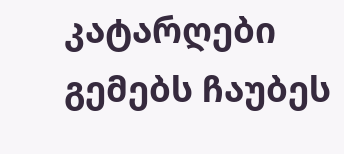კატარღები გემებს ჩაუბეს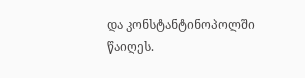და კონსტანტინოპოლში წაიღეს.